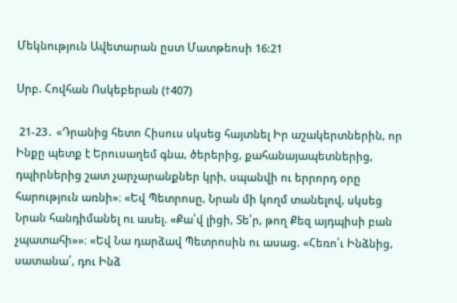Մեկնություն Ավետարան ըստ Մատթեոսի 16:21

Սրբ. Հովհան Ոսկեբերան (†407)

 21-23․ «Դրանից հետո Հիսուս սկսեց հայտնել Իր աշակերտներին, որ Ինքը պետք է Երուսաղեմ գնա, ծերերից, քահանայապետներից, դպիրներից շատ չարչարանքներ կրի, սպանվի ու երրորդ օրը հարություն առնի»։ «Եվ Պետրոսը, Նրան մի կողմ տանելով, սկսեց Նրան հանդիմանել ու ասել. «Քա՛վ լիցի, Տե՛ր, թող Քեզ այդպիսի բան չպատահի»»։ «Եվ Նա դարձավ Պետրոսին ու ասաց. «Հեռո՛ւ Ինձնից, սատանա՛, դու Ինձ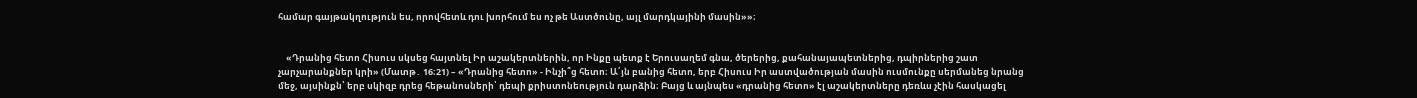համար գայթակղություն ես, որովհետև դու խորհում ես ոչ թե Աստծունը, այլ մարդկայինի մասին»»։


    «Դրանից հետո Հիսուս սկսեց հայտնել Իր աշակերտներին, որ Ինքը պետք է Երուսաղեմ գնա, ծերերից, քահանայապետներից, դպիրներից շատ չարչարանքներ կրի» (Մատթ․ 16։21) – «Դրանից հետո» - Ինչի՞ց հետո։ Ա՛յն բանից հետո, երբ Հիսուս Իր աստվածության մասին ուսմունքը սերմանեց նրանց մեջ, այսինքն՝ երբ սկիզբ դրեց հեթանոսների՝ դեպի քրիստոնեություն դարձին։ Բայց և այնպես «դրանից հետո» էլ աշակերտները դեռևս չէին հասկացել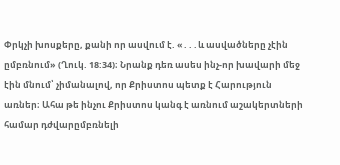Փրկչի խոսքերը, քանի որ ասվում է. «․․․և ասվածները չէին ըմբռնում» (Ղուկ. 18:34)։ Նրանք դեռ ասես ինչ-որ խավարի մեջ էին մնում՝ չիմանալով, որ Քրիստոս պետք է Հարություն առներ։ Ահա թե ինչու Քրիստոս կանգ է առնում աշակերտների համար դժվարըմբռնելի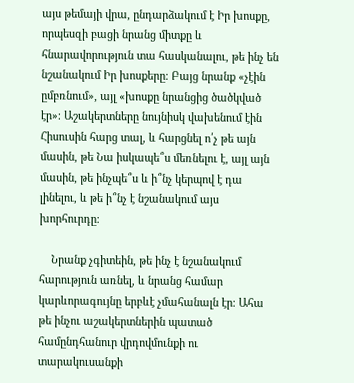այս թեմայի վրա, ընդարձակում է Իր խոսքը, որպեսզի բացի նրանց միտքը և հնարավորություն տա հասկանալու, թե ինչ են նշանակում Իր խոսքերը։ Բայց նրանք «չէին ըմբռնում», այլ «խոսքը նրանցից ծածկված էր»։ Աշակերտները նույնիսկ վախենում էին Հիսուսին հարց տալ, և հարցնել ո՛չ թե այն մասին, թե Նա իսկապե՞ս մեռնելու է, այլ այն մասին, թե ինչպե՞ս և ի՞նչ կերպով է դա լինելու, և թե ի՞նչ է նշանակում այս խորհուրդը։

    Նրանք չգիտեին, թե ինչ է նշանակում հարություն առնել, և նրանց համար կարևորագույնը երբևէ չմահանալն էր։ Ահա թե ինչու աշակերտներին պատած համընդհանուր վրդովմունքի ու տարակուսանքի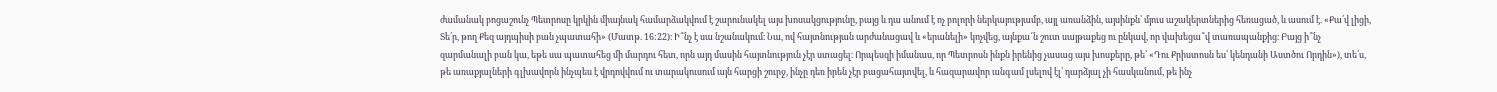ժամանակ բոցաշունչ Պետրոսը կրկին միայնակ համարձակվում է շարունակել այս խոսակցությունը, բայց և դա անում է ոչ բոլորի ներկայությամբ, այլ առանձին, այսինքն՝ մյուս աշակերտներից հեռացած, և ասում է. «Քա՛վ լիցի, Տե՛ր, թող Քեզ այդպիսի բան չպատահի» (Մատթ. 16:22)։ Ի՞նչ է սա նշանակում։ Նա, ով հայտնության արժանացավ և «երանելի» կոչվեց, այնքա՜ն շուտ սայթաքեց ու ընկավ, որ վախեցա՞վ տառապանքից։ Բայց ի՞նչ զարմանալի բան կա, եթե սա պատահեց մի մարդու հետ, որն այդ մասին հայտնություն չէր ստացել։ Որպեսզի իմանաս, որ Պետրոսն ինքն իրենից չասաց այս խոսքերը, թե՝ «Դու Քրիստոսն ես՝ կենդանի Աստծու Որդին»), տե՛ս, թե առաքյալների գլխավորն ինչպես է վրդովվում ու տարակուսում այն հարցի շուրջ, ինչը դեռ իրեն չէր բացահայտվել, և հազարավոր անգամ լսելով էլ՝ դարձյալ չի հասկանում, թե ինչ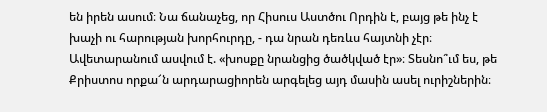են իրեն ասում։ Նա ճանաչեց, որ Հիսուս Աստծու Որդին է, բայց թե ինչ է խաչի ու հարության խորհուրդը, - դա նրան դեռևս հայտնի չէր։ Ավետարանում ասվում է. «խոսքը նրանցից ծածկված էր»։ Տեսնո՞ւմ ես, թե Քրիստոս որքա՜ն արդարացիորեն արգելեց այդ մասին ասել ուրիշներին։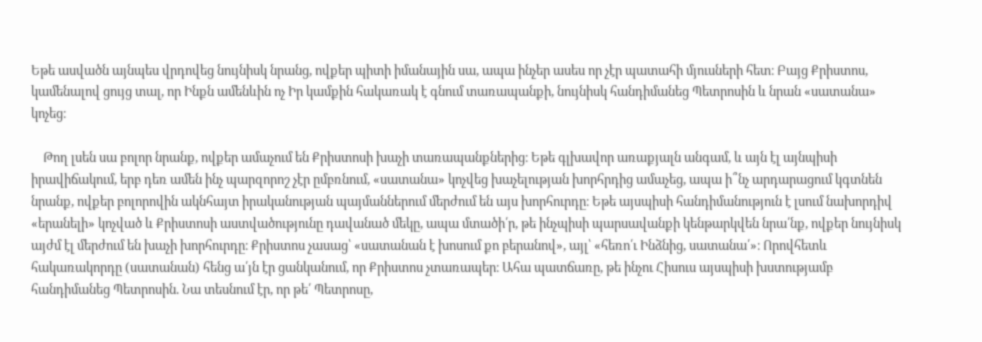Եթե ասվածն այնպես վրդովեց նույնիսկ նրանց, ովքեր պիտի իմանային սա, ապա ինչեր ասես որ չէր պատահի մյուսների հետ։ Բայց Քրիստոս, կամենալով ցույց տալ, որ Ինքն ամենևին ոչ Իր կամքին հակառակ է գնում տառապանքի, նույնիսկ հանդիմանեց Պետրոսին և նրան «սատանա» կոչեց։

    Թող լսեն սա բոլոր նրանք, ովքեր ամաչում են Քրիստոսի խաչի տառապանքներից։ Եթե գլխավոր առաքյալն անգամ, և այն էլ այնպիսի իրավիճակում, երբ դեռ ամեն ինչ պարզորոշ չէր ըմբռնում, «սատանա» կոչվեց խաչելության խորհրդից ամաչեց, ապա ի՞նչ արդարացում կգտնեն նրանք, ովքեր բոլորովին ակնհայտ իրականության պայմաններում մերժում են այս խորհուրդը։ Եթե այսպիսի հանդիմանություն է լսում նախորդիվ «երանելի» կոչված և Քրիստոսի աստվածությունը դավանած մեկը, ապա մտածի՛ր, թե ինչպիսի պարսավանքի կենթարկվեն նրա՛նք, ովքեր նույնիսկ այժմ էլ մերժում են խաչի խորհուրդը։ Քրիստոս չասաց՝ «սատանան է խոսում քո բերանով», այլ՝ «հեռո՛ւ Ինձնից, սատանա՛»։ Որովհետև հակառակորդը (սատանան) հենց ա՛յն էր ցանկանում, որ Քրիստոս չտառապեր։ Ահա պատճառը, թե ինչու Հիսուս այսպիսի խստությամբ հանդիմանեց Պետրոսին. Նա տեսնում էր, որ թե՛ Պետրոսը,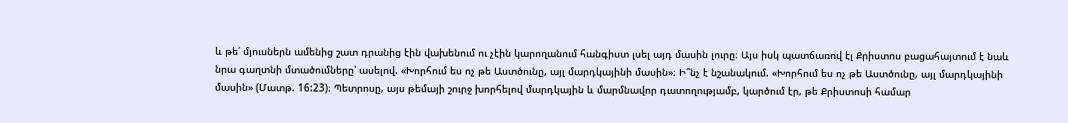և թե՛ մյուսներն ամենից շատ դրանից էին վախենում ու չէին կարողանում հանգիստ լսել այդ մասին լուրը։ Այս իսկ պատճառով էլ Քրիստոս բացահայտում է նաև նրա գաղտնի մտածումները՝ ասելով. «Խորհում ես ոչ թե Աստծունը, այլ մարդկայինի մասին»։ Ի՞նչ է նշանակում. «Խորհում ես ոչ թե Աստծունը, այլ մարդկայինի մասին» (Մատթ. 16:23)։ Պետրոսը, այս թեմայի շուրջ խորհելով մարդկային և մարմնավոր դատողությամբ, կարծում էր, թե Քրիստոսի համար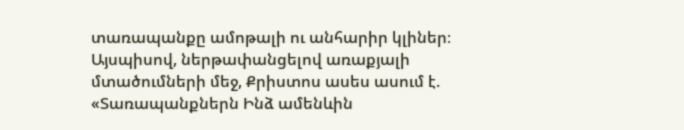տառապանքը ամոթալի ու անհարիր կլիներ։ Այսպիսով, ներթափանցելով առաքյալի մտածումների մեջ, Քրիստոս ասես ասում է. «Տառապանքներն Ինձ ամենևին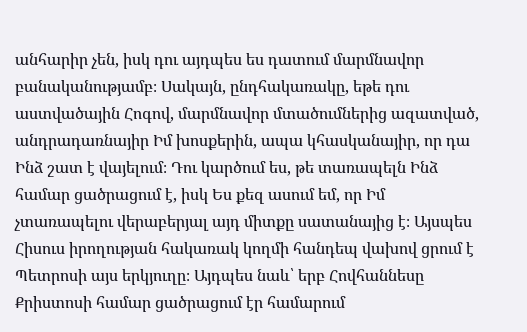անհարիր չեն, իսկ դու այդպես ես դատում մարմնավոր բանականությամբ։ Սակայն, ընդհակառակը, եթե դու աստվածային Հոգով, մարմնավոր մտածումներից ազատված, անդրադառնայիր Իմ խոսքերին, ապա կհասկանայիր, որ դա Ինձ շատ է վայելում։ Դու կարծում ես, թե տառապելն Ինձ համար ցածրացում է, իսկ Ես քեզ ասում եմ, որ Իմ չտառապելու վերաբերյալ այդ միտքը սատանայից է։ Այսպես Հիսուս իրողության հակառակ կողմի հանդեպ վախով ցրում է Պետրոսի այս երկյուղը։ Այդպես նաև՝ երբ Հովհաննեսը Քրիստոսի համար ցածրացում էր համարում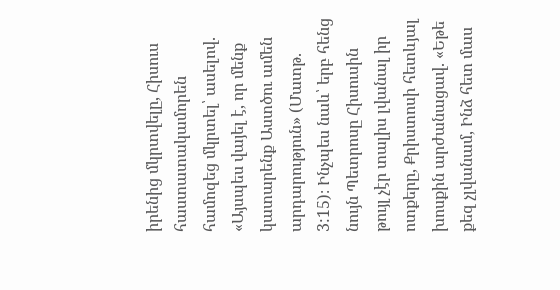իրենից մկրտվելը, Հիսուս հաստատակամորեն համոզեց մկրտել՝ ասելով. «Այսպես վայել է, որ մենք կատարենք Աստծու ամեն արդարություն» (Մատթ. 3:15)։ Ինչպես նաև՝ երբ հենց նույն Պետրոսը Հիսուսին թույլ չէր տալիս լվանալ իր ոտքերը, Քրիստոսի հետևյալ խոսքին արժանացավ. «Եթե քեզ չլվանամ, Ինձ հետ մաս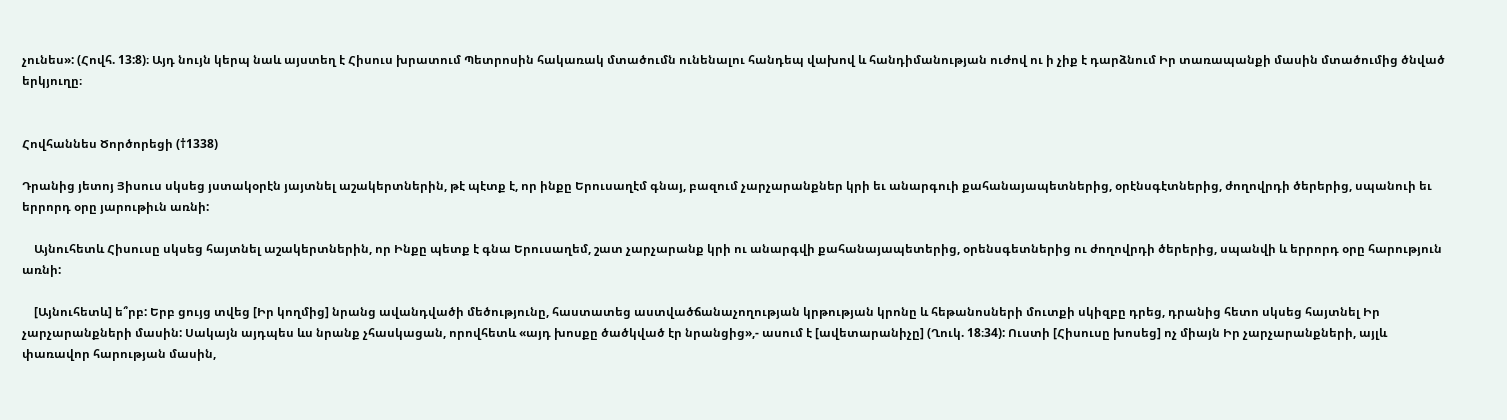չունես»: (Հովհ. 13:8)։ Այդ նույն կերպ նաև այստեղ է Հիսուս խրատում Պետրոսին հակառակ մտածումն ունենալու հանդեպ վախով և հանդիմանության ուժով ու ի չիք է դարձնում Իր տառապանքի մասին մտածումից ծնված երկյուղը։


Հովհաննես Ծործորեցի (†1338)

Դրանից յետոյ Յիսուս սկսեց յստակօրէն յայտնել աշակերտներին, թէ պէտք է, որ ինքը Երուսաղէմ գնայ, բազում չարչարանքներ կրի եւ անարգուի քահանայապետներից, օրէնսգէտներից, ժողովրդի ծերերից, սպանուի եւ երրորդ օրը յարութիւն առնի:

    Այնուհետև Հիսուսը սկսեց հայտնել աշակերտներին, որ Ինքը պետք է գնա Երուսաղեմ, շատ չարչարանք կրի ու անարգվի քահանայապետերից, օրենսգետներից ու ժողովրդի ծերերից, սպանվի և երրորդ օրը հարություն առնի:

    [Այնուհետև] ե՞րբ: Երբ ցույց տվեց [Իր կողմից] նրանց ավանդվածի մեծությունը, հաստատեց աստվածճանաչողության կրթության կրոնը և հեթանոսների մուտքի սկիզբը դրեց, դրանից հետո սկսեց հայտնել Իր չարչարանքների մասին: Սակայն այդպես ևս նրանք չհասկացան, որովհետև «այդ խոսքը ծածկված էր նրանցից»,- ասում է [ավետարանիչը] (Ղուկ. 18։34): Ուստի [Հիսուսը խոսեց] ոչ միայն Իր չարչարանքների, այլև փառավոր հարության մասին,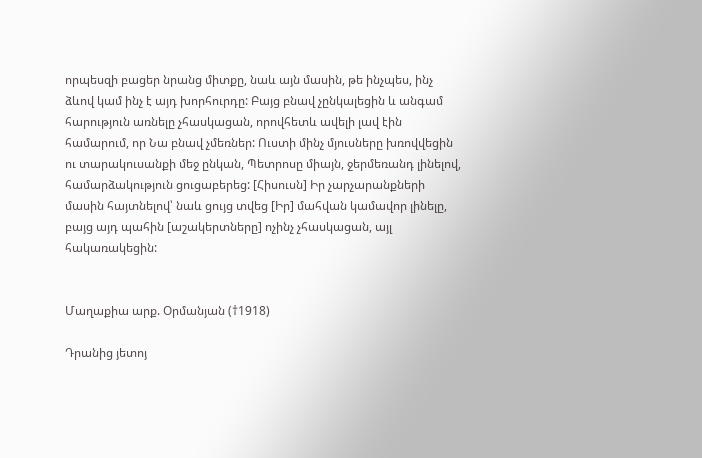որպեսզի բացեր նրանց միտքը, նաև այն մասին, թե ինչպես, ինչ ձևով կամ ինչ է այդ խորհուրդը: Բայց բնավ չընկալեցին և անգամ հարություն առնելը չհասկացան, որովհետև ավելի լավ էին համարում, որ Նա բնավ չմեռներ: Ուստի մինչ մյուսները խռովվեցին ու տարակուսանքի մեջ ընկան, Պետրոսը միայն, ջերմեռանդ լինելով, համարձակություն ցուցաբերեց: [Հիսուսն] Իր չարչարանքների մասին հայտնելով՝ նաև ցույց տվեց [Իր] մահվան կամավոր լինելը, բայց այդ պահին [աշակերտները] ոչինչ չհասկացան, այլ հակառակեցին:


Մաղաքիա արք. Օրմանյան (†1918)

Դրանից յետոյ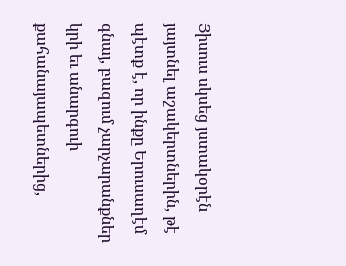Յիսուս սկսեց յստակօրէն յայտնել աշակերտներին, թէ պէտք է, որ ինքը Երուսաղէմ գնայ, բազում չարչարանքներ կրի եւ անարգուի քահանայապետներից,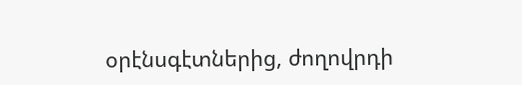օրէնսգէտներից, ժողովրդի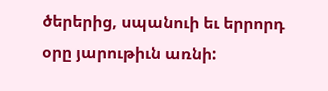ծերերից, սպանուի եւ երրորդ օրը յարութիւն առնի: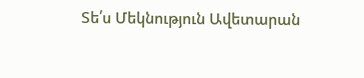Տե՛ս Մեկնություն Ավետարան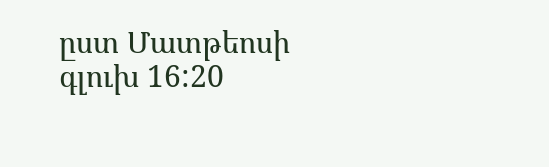ըստ Մատթեոսի գլուխ 16:20